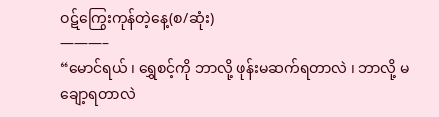ဝဋ်ကြွေးကုန်တဲ့နေ့(စ/ဆုံး)
———–
“မောင်ရယ် ၊ ရွှေစင့်ကို ဘာလို့ ဖုန်းမဆက်ရတာလဲ ၊ ဘာလို့ မချော့ရတာလဲ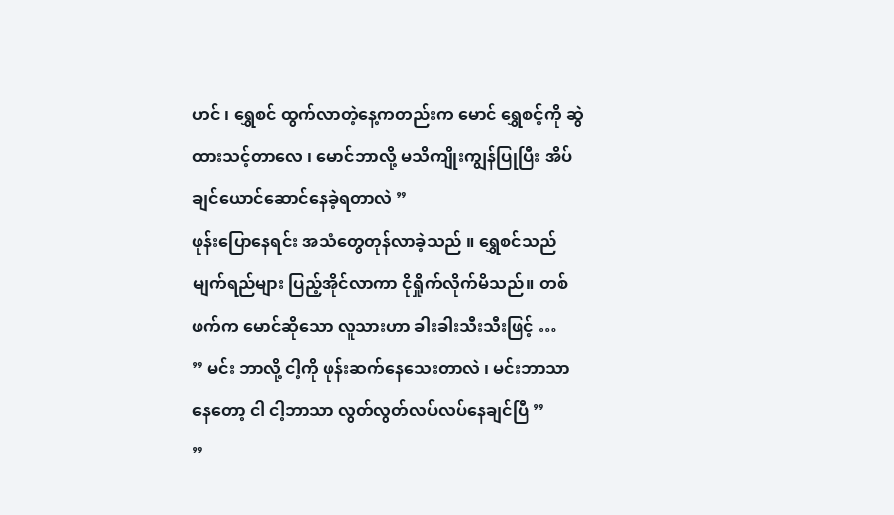ဟင် ၊ ရွှေစင် ထွက်လာတဲ့နေ့ကတည်းက မောင် ရွှေစင့်ကို ဆွဲထားသင့်တာလေ ၊ မောင်ဘာလို့ မသိကျိုးကျွန်ပြုပြီး အိပ်ချင်ယောင်ဆောင်နေခဲ့ရတာလဲ ”
ဖုန်းပြောနေရင်း အသံတွေတုန်လာခဲ့သည် ။ ရွှေစင်သည် မျက်ရည်များ ပြည့်အိုင်လာကာ ငိုရှိုက်လိုက်မိသည်။ တစ်ဖက်က မောင်ဆိုသော လူသားဟာ ခါးခါးသီးသီးဖြင့် …
” မင်း ဘာလို့ ငါ့ကို ဖုန်းဆက်နေသေးတာလဲ ၊ မင်းဘာသာ နေတော့ ငါ ငါ့ဘာသာ လွတ်လွတ်လပ်လပ်နေချင်ပြီ ”
”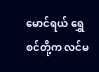မောင်ရယ် ရွှေစင်တို့က လင်မ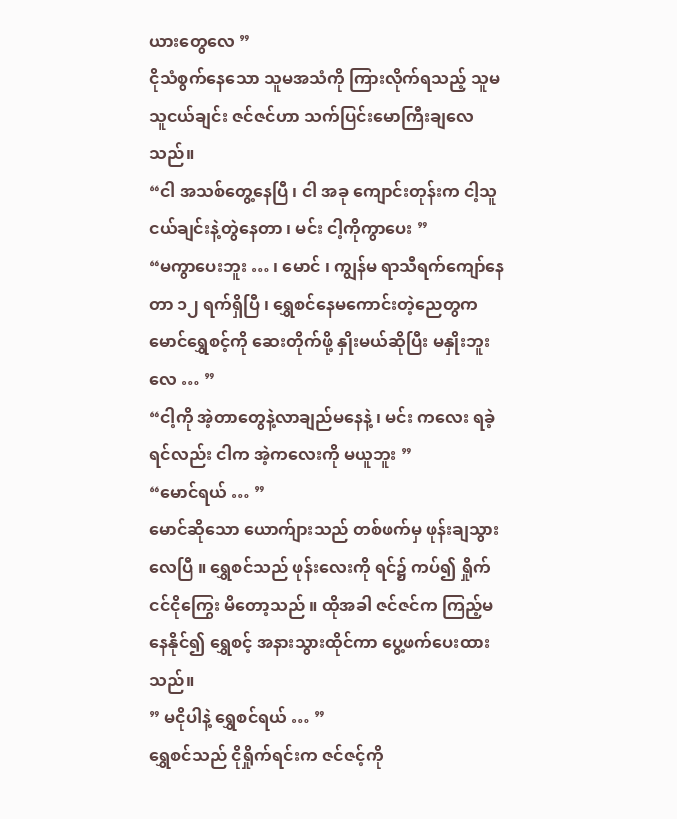ယားတွေလေ ”
ငိုသံစွက်နေသော သူမအသံကို ကြားလိုက်ရသည့် သူမသူငယ်ချင်း ဇင်ဇင်ဟာ သက်ပြင်းမောကြီးချလေသည်။
“ငါ အသစ်တွေ့နေပြီ ၊ ငါ အခု ကျောင်းတုန်းက ငါ့သူငယ်ချင်းနဲ့တွဲနေတာ ၊ မင်း ငါ့ကိုကွာပေး ”
“မကွာပေးဘူး … ၊ မောင် ၊ ကျွန်မ ရာသီရက်ကျော်နေတာ ၁၂ ရက်ရှိပြီ ၊ ရွှေစင်နေမကောင်းတဲ့ညေတွက မောင်ရွှေစင့်ကို ဆေးတိုက်ဖို့ နှိုးမယ်ဆိုပြီး မနှိုးဘူးလေ … ”
“ငါ့ကို အဲ့တာတွေနဲ့လာချည်မနေနဲ့ ၊ မင်း ကလေး ရခဲ့ရင်လည်း ငါက အဲ့ကလေးကို မယူဘူး ”
“မောင်ရယ် … ”
မောင်ဆိုသော ယောက်ျားသည် တစ်ဖက်မှ ဖုန်းချသွားလေပြီ ။ ရွှေစင်သည် ဖုန်းလေးကို ရင်၌ ကပ်၍ ရှိုက်ငင်ငိုကြွေး မိတော့သည် ။ ထိုအခါ ဇင်ဇင်က ကြည့်မနေနိုင်၍ ရွှေစင့် အနားသွားထိုင်ကာ ပွေ့ဖက်ပေးထားသည်။
” မငိုပါနဲ့ ရွှေစင်ရယ် … ”
ရွှေစင်သည် ငိုရှိုက်ရင်းက ဇင်ဇင့်ကို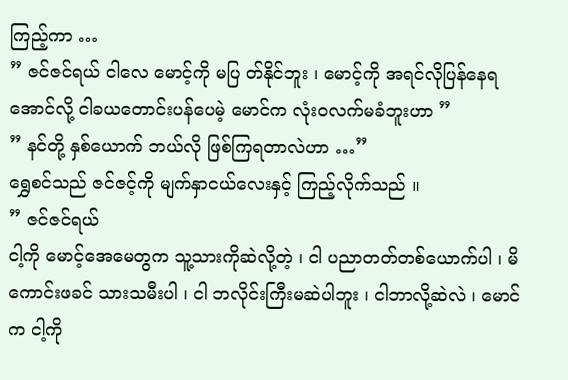ကြည့်ကာ …
” ဇင်ဇင်ရယ် ငါလေ မောင့်ကို မပြ တ်နိုင်ဘူး ၊ မောင့်ကို အရင်လိုပြန်နေရအောင်လို့ ငါခယတောင်းပန်ပေမဲ့ မောင်က လုံးဝလက်မခံဘူးဟာ ”
” နင်တို့ နှစ်ယောက် ဘယ်လို ဖြစ်ကြရတာလဲဟာ …”
ရွှေစင်သည် ဇင်ဇင့်ကို မျက်နှာငယ်လေးနှင့် ကြည့်လိုက်သည် ။
” ဇင်ဇင်ရယ်
ငါ့ကို မောင့်အေမေတွက သူ့သားကိုဆဲလို့တဲ့ ၊ ငါ ပညာတတ်တစ်ယောက်ပါ ၊ မိကောင်းဖခင် သားသမီးပါ ၊ ငါ ဘလိုင်းကြီးမဆဲပါဘူး ၊ ငါဘာလို့ဆဲလဲ ၊ မောင်က ငါ့ကို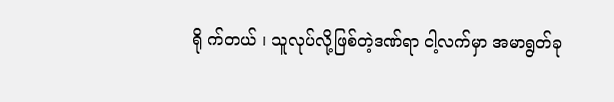ရို က်တယ် ၊ သူလုပ်လို့ဖြစ်တဲ့ဒဏ်ရာ ငါ့လက်မှာ အမာရွတ်ခု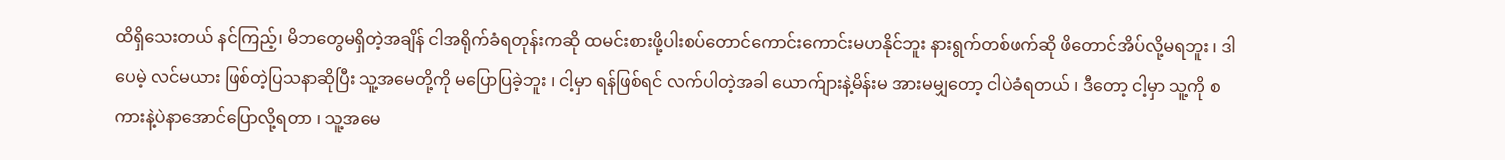ထိရှိသေးတယ် နင်ကြည့်၊ မိဘတွေမရှိတဲ့အချိန် ငါအရိုက်ခံရတုန်းကဆို ထမင်းစားဖို့ပါးစပ်တောင်ကောင်းကောင်းမဟနိုင်ဘူး နားရွက်တစ်ဖက်ဆို ဖိတောင်အိပ်လို့မရဘူး ၊ ဒါပေမဲ့ လင်မယား ဖြစ်တဲ့ပြသနာဆိုပြီး သူ့အမေတို့ကို မပြောပြခဲ့ဘူး ၊ ငါ့မှာ ရန်ဖြစ်ရင် လက်ပါတဲ့အခါ ယောက်ျားနဲ့မိန်းမ အားမမျှတော့ ငါပဲခံရတယ် ၊ ဒီတော့ ငါ့မှာ သူ့ကို စကားနဲ့ပဲနာအောင်ပြောလို့ရတာ ၊ သူ့အမေ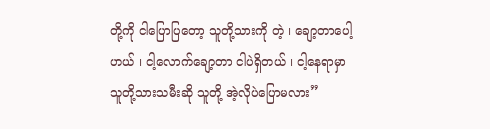တို့ကို ငါပြောပြတော့ သူတို့သားကို တဲ့ ၊ ချော့တာပေါ့ဟယ် ၊ ငါ့လောက်ချော့တာ ငါပဲရှိတယ် ၊ ငါ့နေရာမှာ သူတို့သားသမီးဆို သူတို့ အဲ့လိုပဲပြောမလား”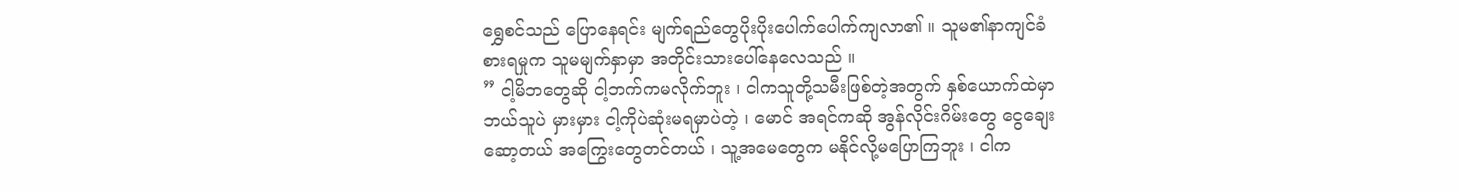ရွှေစင်သည် ပြောနေရင်း မျက်ရည်တွေပိုးပိုးပေါက်ပေါက်ကျလာ၏ ။ သူမ၏နာကျင်ခံစားရမှုက သူမမျက်နှာမှာ အတိုင်းသားပေါ်နေလေသည် ။
” ငါ့မိဘတွေဆို ငါ့ဘက်ကမလိုက်ဘူး ၊ ငါကသူတို့သမီးဖြစ်တဲ့အတွက် နှစ်ယောက်ထဲမှာ ဘယ်သူပဲ မှားမှား ငါ့ကိုပဲဆုံးမရမှာပဲတဲ့ ၊ မောင် အရင်ကဆို အွန်လိုင်းဂိမ်းတွေ ငွေချေးဆော့တယ် အကြွေးတွေတင်တယ် ၊ သူ့အမေတွေက မနိုင်လို့မပြောကြဘူး ၊ ငါက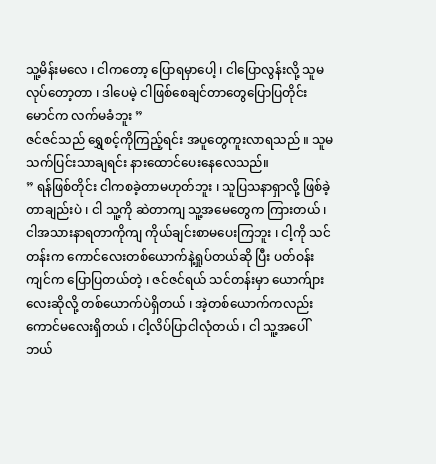သူ့မိန်းမလေ ၊ ငါကတော့ ပြောရမှာပေါ့ ၊ ငါပြောလွန်းလို့ သူမလုပ်တော့တာ ၊ ဒါပေမဲ့ ငါဖြစ်စေချင်တာတွေပြောပြတိုင်း မောင်က လက်မခံဘူး ”
ဇင်ဇင်သည် ရွှေစင့်ကိုကြည့်ရင်း အပူတွေကူးလာရသည် ။ သူမသက်ပြင်းသာချရင်း နားထောင်ပေးနေလေသည်။
” ရန်ဖြစ်တိုင်း ငါကစခဲ့တာမဟုတ်ဘူး ၊ သူပြသနာရှာလို့ ဖြစ်ခဲ့တာချည်းပဲ ၊ ငါ သူ့ကို ဆဲတာကျ သူ့အမေတွေက ကြားတယ် ၊ ငါအသားနာရတာကိုကျ ကိုယ်ချင်းစာမပေးကြဘူး ၊ ငါ့ကို သင်တန်းက ကောင်လေးတစ်ယောက်နဲ့ရှုပ်တယ်ဆို ပြီး ပတ်ဝန်းကျင်က ပြောပြတယ်တဲ့ ၊ ဇင်ဇင်ရယ် သင်တန်းမှာ ယောက်ျားလေးဆိုလို့ တစ်ယောက်ပဲရှိတယ် ၊ အဲ့တစ်ယောက်ကလည်း ကောင်မလေးရှိတယ် ၊ ငါ့လိပ်ပြာငါလုံတယ် ၊ ငါ သူ့အပေါ် ဘယ်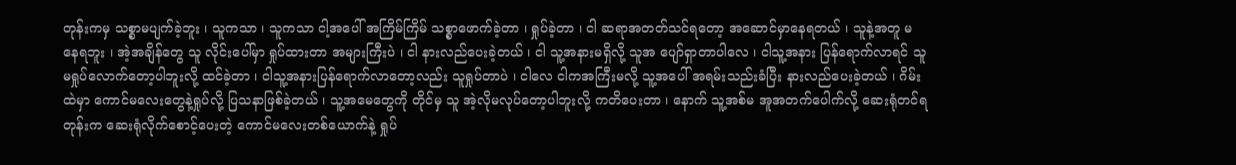တုန်းကမှ သစ္စာမပျက်ခဲ့ဘူး ၊ သူကသာ ၊ သူကသာ ငါ့အပေါ် အကြိမ်ကြိမ် သစ္စာဖောက်ခဲ့တာ ၊ ရှုပ်ခဲ့တာ ၊ ငါ ဆရာအတတ်သင်ရတော့ အဆောင်မှာနေရတယ် ၊ သူနဲ့အတူ မနေရဘူး ၊ အဲ့အချိန်တွေ သူ လိုင်းပေါ်မှာ ရှုပ်ထားတာ အများကြီးပဲ ၊ ငါ နားလည်ပေးခဲ့တယ် ၊ ငါ သူ့အနားမရှိလို့ သူအ ပျော်ရှာတာပါလေ ၊ ငါသူ့အနား ပြန်ရောက်လာရင် သူ မရှုပ်လောက်တော့ပါဘူးလို့ ထင်ခဲ့တာ ၊ ငါသူ့အနားပြန်ရောက်လာတော့လည်း သူရှုပ်တာပဲ ၊ ငါလေ ငါကအကြီးမလို့ သူ့အပေါ် အရမ်းသည်းခံပြီး နားလည်ပေးခဲ့တယ် ၊ ဂိမ်းထဲမှာ ကောင်မလေးတွေနဲ့ရှုပ်လို့ ပြသနာဖြစ်ခဲ့တယ် ၊ သူ့အမေတွေကို တိုင်မှ သူ အဲ့လိုမလုပ်တော့ပါဘူးလို့ ကတိပေးတာ ၊ နောက် သူ့အစ်မ အူအတက်ပေါက်လို့ ဆေးရုံတင်ရတုန်းက ဆေးရုံလိုက်စောင့်ပေးတဲ့ ကောင်မလေးတစ်ယောက်နဲ့ ရှုပ်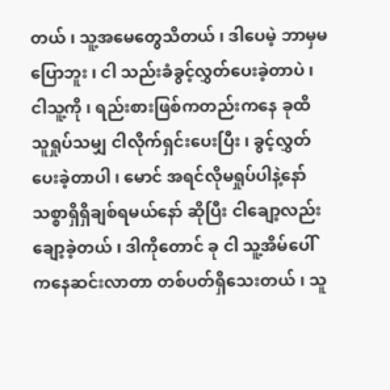တယ် ၊ သူ့အမေတွေသိတယ် ၊ ဒါပေမဲ့ ဘာမှမပြောဘူး ၊ ငါ သည်းခံခွင့်လွှတ်ပေးခဲ့တာပဲ ၊ ငါသူ့ကို ၊ ရည်းစားဖြစ်ကတည်းကနေ ခုထိ သူရှုပ်သမျှ ငါလိုက်ရှင်းပေးပြီး ၊ ခွင့်လွှတ်ပေးခဲ့တာပါ ၊ မောင် အရင်လိုမရှုပ်ပါနဲ့နော် သစ္စာရှိရှိချစ်ရမယ်နော် ဆိုပြီး ငါချော့လည်းချော့ခဲ့တယ် ၊ ဒါကိုတောင် ခု ငါ သူ့အိမ်ပေါ်ကနေဆင်းလာတာ တစ်ပတ်ရှိသေးတယ် ၊ သူ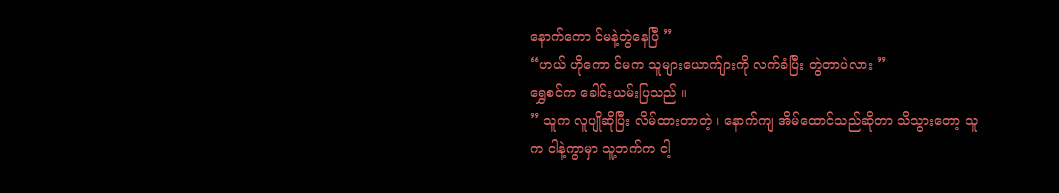နောက်ကော င်မနဲ့တွဲနေပြီ ”
“ဟယ် ဟိုကော င်မက သူများယောက်ျားကို လက်ခံပြီး တွဲတာပဲလား ”
ရွှေစင်က ခေါင်းယမ်းပြသည် ။
” သူက လူပျိုဆိုပြီး လိမ်ထားတာတဲ့ ၊ နောက်ကျ အိမ်ထောင်သည်ဆိုတာ သိသွားတော့ သူက ငါနဲ့ကွာမှာ သူ့ဘက်က ငါ့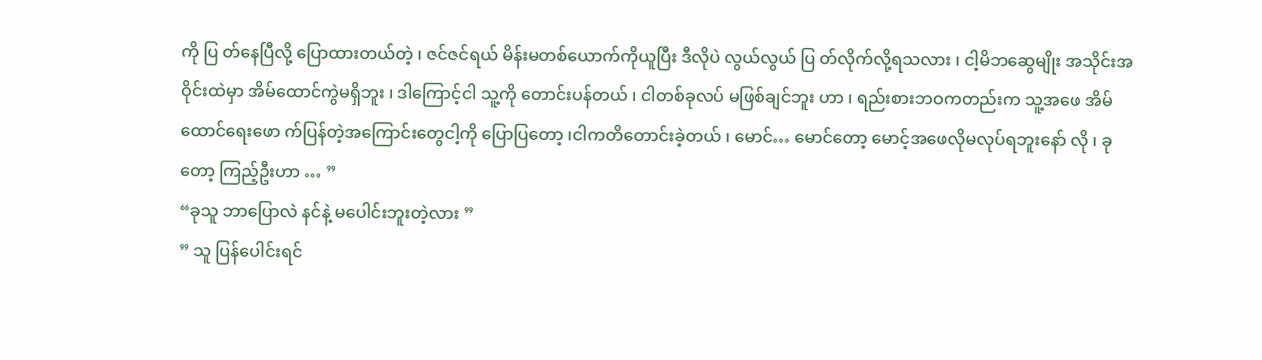ကို ပြ တ်နေပြီလို့ ပြောထားတယ်တဲ့ ၊ ဇင်ဇင်ရယ် မိန်းမတစ်ယောက်ကိုယူပြီး ဒီလိုပဲ လွယ်လွယ် ပြ တ်လိုက်လို့ရသလား ၊ ငါ့မိဘဆွေမျိုး အသိုင်းအဝိုင်းထဲမှာ အိမ်ထောင်ကွဲမရှိဘူး ၊ ဒါကြောင့်ငါ သူ့ကို တောင်းပန်တယ် ၊ ငါတစ်ခုလပ် မဖြစ်ချင်ဘူး ဟာ ၊ ရည်းစားဘဝကတည်းက သူ့အဖေ အိမ်ထောင်ရေးဖော က်ပြန်တဲ့အကြောင်းတွေငါ့ကို ပြောပြတော့ ၊ငါကတိတောင်းခဲ့တယ် ၊ မောင်… မောင်တော့ မောင့်အဖေလိုမလုပ်ရဘူးနော် လို ၊ ခုတော့ ကြည့်ဦးဟာ … ”
“ခုသူ ဘာပြောလဲ နင်နဲ့ မပေါင်းဘူးတဲ့လား ”
” သူ ပြန်ပေါင်းရင်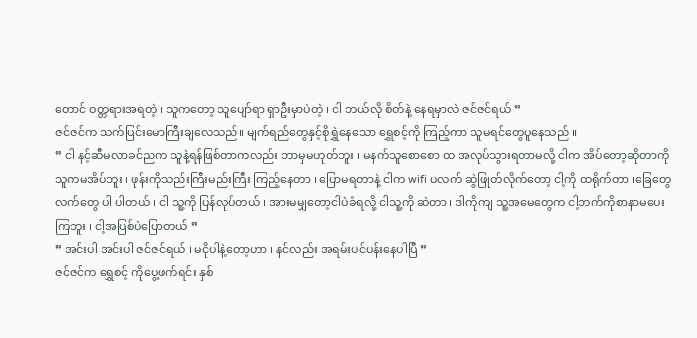တောင် ဝတ္တရားအရတဲ့ ၊ သူကတော့ သူပျော်ရာ ရှာဦးမှာပဲတဲ့ ၊ ငါ ဘယ်လို စိတ်နဲ့ နေရမှာလဲ ဇင်ဇင်ရယ် ”
ဇင်ဇင်က သက်ပြင်းမောကြီးချလေသည်။ မျက်ရည်တွေနှင့်စိုရွှဲနေသော ရွှေစင့်ကို ကြည့်ကာ သူမရင်တွေပူနေသည် ။
” ငါ နင့်ဆီမလာခင်ညက သူနဲ့ရန်ဖြစ်တာကလည်း ဘာမှမဟုတ်ဘူး ၊ မနက်သူစောစော ထ အလုပ်သွားရတာမလို့ ငါက အိပ်တော့ဆိုတာကို သူကမအိပ်ဘူး ၊ ဖုန်းကိုသည်းကြီးမည်းကြီး ကြည့်နေတာ ၊ ပြောမရတာနဲ့ ငါက wifi ပလက် ဆွဲဖြုတ်လိုက်တော့ ငါ့ကို ထရိုက်တာ ၊ခြေတွေလက်တွေ ပါ ပါတယ် ၊ ငါ သူ့ကို ပြန်လုပ်တယ် ၊ အားမမျှတော့ငါပဲခံရလို့ ငါသူ့ကို ဆဲတာ ၊ ဒါကိုကျ သူ့အမေတွေက ငါ့ဘက်ကိုစာနာမပေးကြဘူး ၊ ငါ့အပြစ်ပဲပြောတယ် ”
” အင်းပါ အင်းပါ ဇင်ဇင်ရယ် ၊ မငိုပါနဲ့တော့ဟာ ၊ နင်လည်း အရမ်းပင်ပန်းနေပါပြီ ”
ဇင်ဇင်က ရွှေစင့် ကိုပွေ့ဖက်ရင်း နှစ်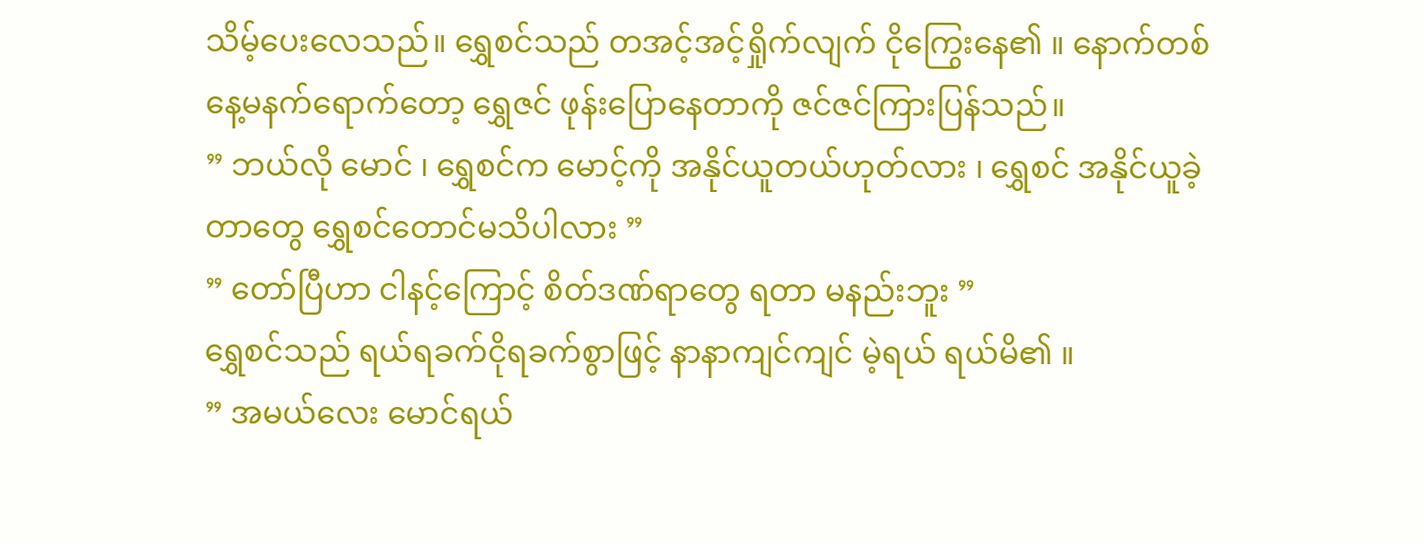သိမ့်ပေးလေသည်။ ရွှေစင်သည် တအင့်အင့်ရှိုက်လျက် ငိုကြွေးနေ၏ ။ နောက်တစ်နေ့မနက်ရောက်တော့ ရွှေဇင် ဖုန်းပြောနေတာကို ဇင်ဇင်ကြားပြန်သည်။
” ဘယ်လို မောင် ၊ ရွှေစင်က မောင့်ကို အနိုင်ယူတယ်ဟုတ်လား ၊ ရွှေစင် အနိုင်ယူခဲ့တာတွေ ရွှေစင်တောင်မသိပါလား ”
” တော်ပြီဟာ ငါနင့်ကြောင့် စိတ်ဒဏ်ရာတွေ ရတာ မနည်းဘူး ”
ရွှေစင်သည် ရယ်ရခက်ငိုရခက်စွာဖြင့် နာနာကျင်ကျင် မဲ့ရယ် ရယ်မိ၏ ။
” အမယ်လေး မောင်ရယ်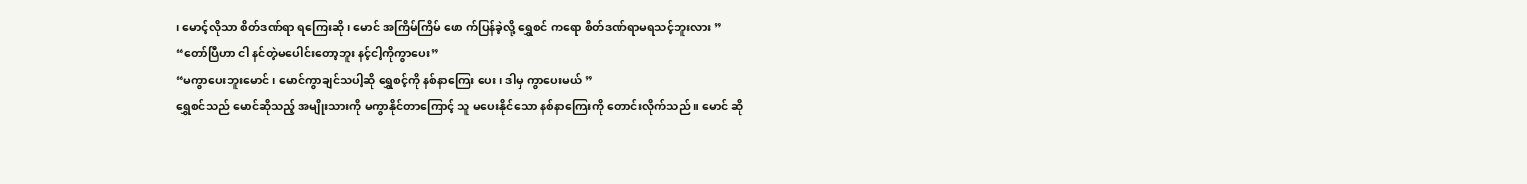၊ မောင့်လိုသာ စိတ်ဒဏ်ရာ ရကြေးဆို ၊ မောင် အကြိမ်ကြိမ် ဖော က်ပြန်ခဲ့လို့ ရွှေစင် ကရော စိတ်ဒဏ်ရာမရသင့်ဘူးလား ”
“တော်ပြီဟာ ငါ နင်တဲ့မပေါင်းတော့ဘူး နင့်ငါ့ကိုကွာပေး”
“မကွာပေးဘူးမောင် ၊ မောင်ကွာချင်သပါ့ဆို ရွှေစင့်ကို နစ်နာကြေး ပေး ၊ ဒါမှ ကွာပေးမယ် ”
ရွှေစင်သည် မောင်ဆိုသည့် အမျိုးသားကို မကွာနိုင်တာကြောင့် သူ မပေးနိုင်သော နစ်နာကြေးကို တောင်းလိုက်သည် ။ မောင် ဆို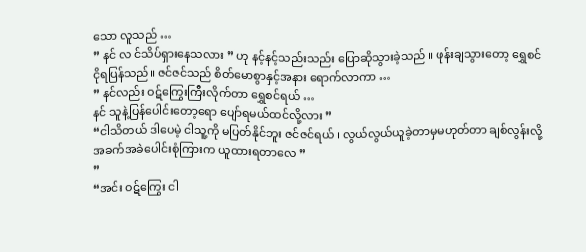သော လူသည် …
” နင် လ င်သိပ်ရှားနေသလား ” ဟု နင့်နင့်သည်းသည်း ပြောဆိုသွားခဲ့သည် ။ ဖုန်းချသွားတော့ ရွှေစင် ငိုရပြန်သည်။ ဇင်ဇင်သည် စိတ်မောစွာနှင့်အနား ရောက်လာကာ …
” နင်လည်း ဝဋ်ကြွေးကြီးလိုက်တာ ရွှေစင်ရယ် …
နင် သူနဲ့ပြန်ပေါင်းတော့ရော ပျော်ရမယ်ထင်လို့လား ”
“ငါသိတယ် ဒါပေမဲ့ ငါသူ့ကို မပြတ်နိုင်ဘူး ဇင်ဇင်ရယ် ၊ လွယ်လွယ်ယူခဲ့တာမှမဟုတ်တာ ချစ်လွန်းလို့ အခက်အခဲပေါင်းစုံကြားက ယူထားရတာလေ ”
”
“အင်း ဝဋ်ကြွေး ငါ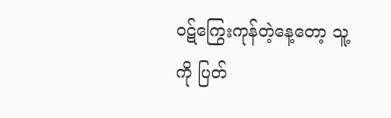ဝဋ်ကြွေးကုန်တဲ့နေ့တော့ သူ့ကို ပြတ်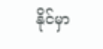နိုင်မှာ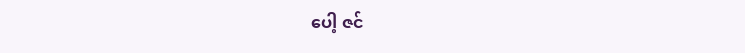ပေါ့ ဇင်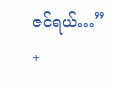ဇင်ရယ်…”
+